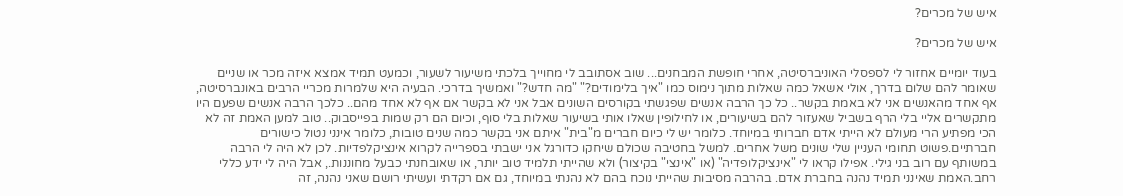איש של מכרים?

איש של מכרים?

בעוד יומיים אחזור לי לספסלי האוניברסיטה, אחרי חופשת המבחנים... שוב אסתובב לי מחוייך בלכתי משיעור לשעור, וכמעט תמיד אמצא איזה מכר או שניים שאומר להם שלום בדרך, אולי אשאל כמה שאלות מתוך נימוס כמו "איך בלימודים?" "מה חדש?" ואמשיך בדרכי. הבעיה היא שלמרות מכריי הרבים באונברסיטה, אף אחד מהאנשים אני לא באמת בקשר.. כל כך הרבה אנשים שפגשתי בקורסים השונים אבל אני לא בקשר אם אף לא אחד מהם.. כלכך הרבה אנשים שפעם היו מתקשרים אליי בלי הרף בשביל שאעזור להם בשיעורים, או לחילופין שאלו אותי בשיעור שאלות בלי סוף, וכיום הם רק שמות בפייסבוק.. טוב למען האמת זה לא הכי מפתיע הרי מעולם לא הייתי אדם חברותי במיוחד. כלומר יש לי כיום חברים מ"בית" איתם אני בקשר כמה שנים טובות, כלומר אינני נטול כישורים חברתיים.פשוט תחומי העניין שלי שונים משל אחרים. למשל בחטיבה שכולם שיחקו כדורגל אני ישבתי בספרייה לקרוא אינציקלפדיות. לכן לא היה לי הרבה במשותף עם רוב בני גילי. אפילו קראו לי "אינציקלופדיה" (או "אינצי" בקיצור) ולא שהייתי תלמיד טוב יותר, או שאובחנתי כבעל מחוננות., אבל היה לי ידע כללי רחב.האמת שאינני תמיד נהנה בחברת אדם. בהרבה מסיבות שהייתי נוכח בהם לא נהנתי במיוחד, גם אם רקדתי ועשיתי רושם שאני נהנה, זה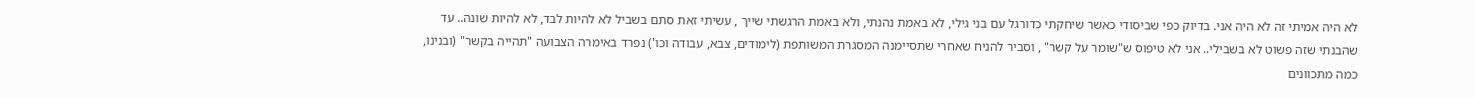לא היה אמיתי זה לא היה אני. בדיוק כפי שביסודי כאשר שיחקתי כדורגל עם בני גילי, לא באמת נהנתי, ולא באמת הרגשתי שייך , עשיתי זאת סתם בשביל לא להיות לבד, לא להיות שונה.. עד שהבנתי שזה פשוט לא בשבילי.. אני לא טיפוס ש"שומר על קשר" , וסביר להניח שאחרי שתסיימנה המסגרת המשותפת (לימודים, צבא, עבודה וכו') נפרד באימרה הצבועה "תהייה בקשר" (ובנינו, כמה מתכוונים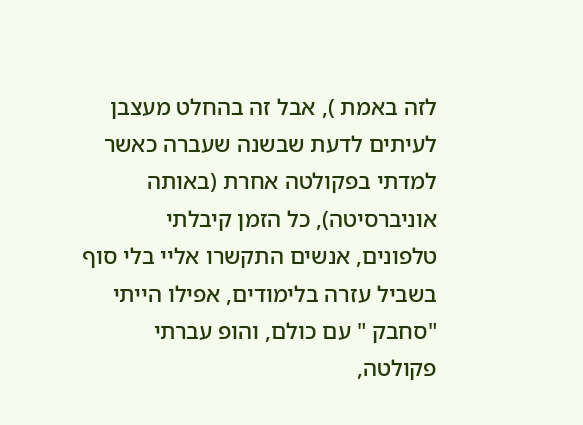לזה באמת ), אבל זה בהחלט מעצבן לעיתים לדעת שבשנה שעברה כאשר למדתי בפקולטה אחרת (באותה אוניברסיטה), כל הזמן קיבלתי טלפונים, אנשים התקשרו אליי בלי סוף בשביל עזרה בלימודים, אפילו הייתי "סחבק " עם כולם, והופ עברתי פקולטה,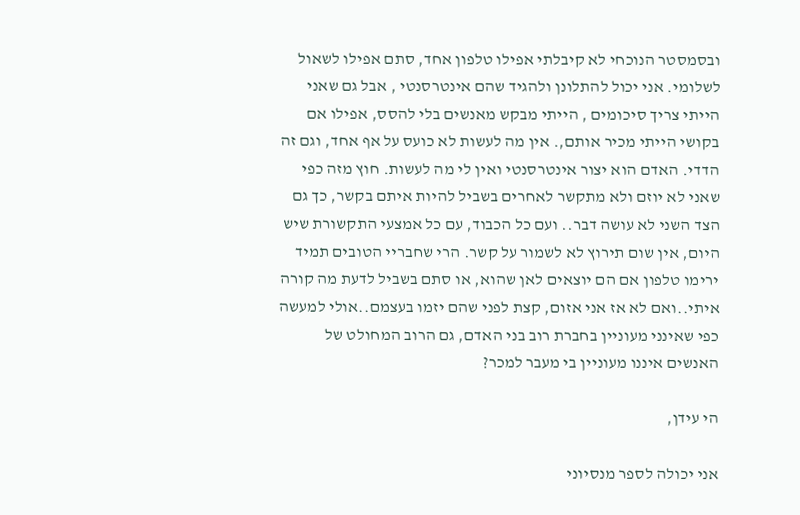ובסמסטר הנוכחי לא קיבלתי אפילו טלפון אחד, סתם אפילו לשאול לשלומי. אני יכול להתלונן ולהגיד שהם אינטרסנטי , אבל גם שאני הייתי צריך סיכומים , הייתי מבקש מאנשים בלי להסס, אפילו אם בקושי הייתי מכיר אותם,. אין מה לעשות לא כועס על אף אחד, וגם זה הדדי. האדם הוא יצור אינטרסנטי ואין לי מה לעשות. חוץ מזה כפי שאני לא יוזם ולא מתקשר לאחרים בשביל להיות איתם בקשר, כך גם הצד השני לא עושה דבר.. ועם כל הכבוד, עם כל אמצעי התקשורת שיש היום, אין שום תירוץ לא לשמור על קשר. הרי שחבריי הטובים תמיד ירימו טלפון אם הם יוצאים לאן שהוא, או סתם בשביל לדעת מה קורה איתי..ואם לא אז אני אזום, קצת לפני שהם יזמו בעצמם..אולי למעשה כפי שאינני מעוניין בחברת רוב בני האדם, גם הרוב המחולט של האנשים איננו מעוניין בי מעבר למכר?

הי עידן,

אני יכולה לספר מנסיוני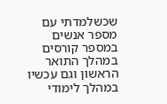שכשלמדתי עם מספר אנשים במספר קורסים במהלך התואר הראשון וגם עכשיו במהלך לימודי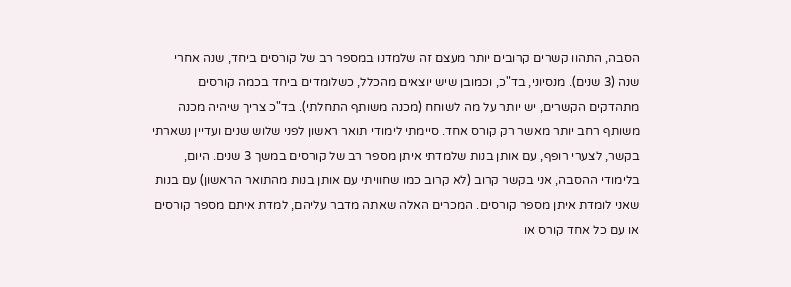הסבה, התהוו קשרים קרובים יותר מעצם זה שלמדנו במספר רב של קורסים ביחד, שנה אחרי שנה (3 שנים). מנסיוני, בד"כ, וכמובן שיש יוצאים מהכלל, כשלומדים ביחד בכמה קורסים מתהדקים הקשרים, יש יותר על מה לשוחח (מכנה משותף התחלתי). בד"כ צריך שיהיה מכנה משותף רחב יותר מאשר רק קורס אחד. סיימתי לימודי תואר ראשון לפני שלוש שנים ועדיין נשארתי בקשר, לצערי רופף, עם אותן בנות שלמדתי איתן מספר רב של קורסים במשך 3 שנים. היום, בלימודי ההסבה, אני בקשר קרוב (לא קרוב כמו שחוויתי עם אותן בנות מהתואר הראשון) עם בנות שאני לומדת איתן מספר קורסים. המכרים האלה שאתה מדבר עליהם, למדת איתם מספר קורסים או עם כל אחד קורס או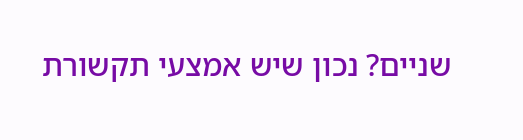שניים? נכון שיש אמצעי תקשורת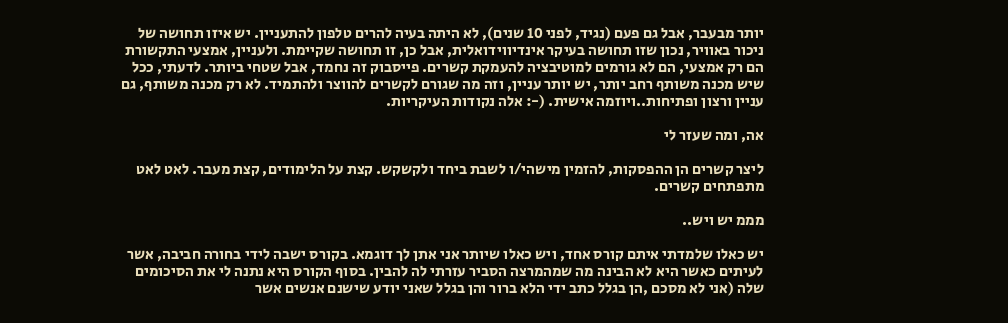יותר מבעבר, אבל גם פעם (נגיד, לפני 10 שנים), לא היתה בעיה להרים טלפון להתעניין. יש איזו תחושה של ניכור באוויר, נכון שזו תחושה בעיקר אינדיווידואלית, אבל כן, זו תחושה שקיימת. ולעניין, אמצעי התקשורת הם רק אמצעי, הם לא גורמים למוטיבציה להעמקת קשרים. פייסבוק זה נחמד, אבל שטחי ביותר. לדעתי, ככל שיש מכנה משותף רחב יותר, יש יותר עניין, וזה מה שגורם לקשרים להווצר ולהתמיד. לא רק מכנה משותף, גם עניין ורצון ופתיחות..ויוזמה אישית. (-: אלה נקודות העיקריות.

אה, ומה שעזר לי

ליצר קשרים הן ההפסקות, להזמין מישהי/ו לשבת ביחד ולקשקש. קצת על הלימודים, קצת מעבר. לאט לאט מתפתחים קשרים.

מממ יש ויש..

יש כאלו שלמדתי איתם קורס אחד, ויש כאלו שיותר אני אתן לך דוגמא. בקורס ישבה לידי בחורה חביבה, אשר לעיתים כאשר היא לא הבינה מה שמהמרצה הסביר עזרתי לה להבין. בסוף הקורס היא נתנה לי את הסיכומים שלה (אני לא מסכם ,הן בגלל כתב ידי הלא ברור והן בגלל שאני יודע שישנם אנשים אשר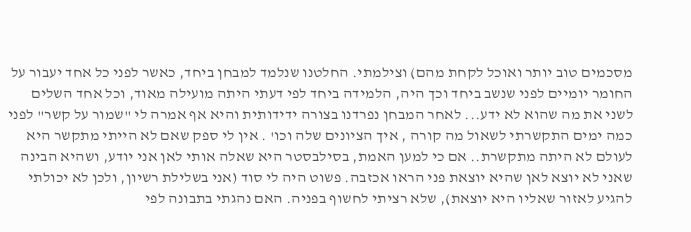מסכמים טוב יותר ואוכל לקחת מהם) וצילמתי. החלטנו שנלמד למבחן ביחד, כאשר לפני כל אחד יעבור על החומר יומיים לפני שנשב ביחד וכך היה, הלמידה ביחד לפי דעתי היתה מועילה מאוד, וכל אחד השלים לשני את מה שהוא לא ידע... לאחר המבחן נפרדנו בצורה ידידותית והיא אף אמרה לי "שמור על קשר" לפני כמה ימים התקשרתי לשאול מה קורה , איך הציונים שלה וכו' . אין לי ספק שאם לא הייתי מתקשר היא לעולם לא היתה מתקשרת.. אם כי למען האמת, בסילבסטר היא שאלה אותי לאן אני יודע, ושהיא הבינה שאני לא יוצא לאן שהיא יוצאת פני הראו אכזבה. פשוט היה לי סוד (אני בשלילת רשיון, ולכן לא יכולתי להגיע לאזור שאליו היא יוצאת), שלא רציתי לחשוף בפניה. האם נהגתי בתבונה לפי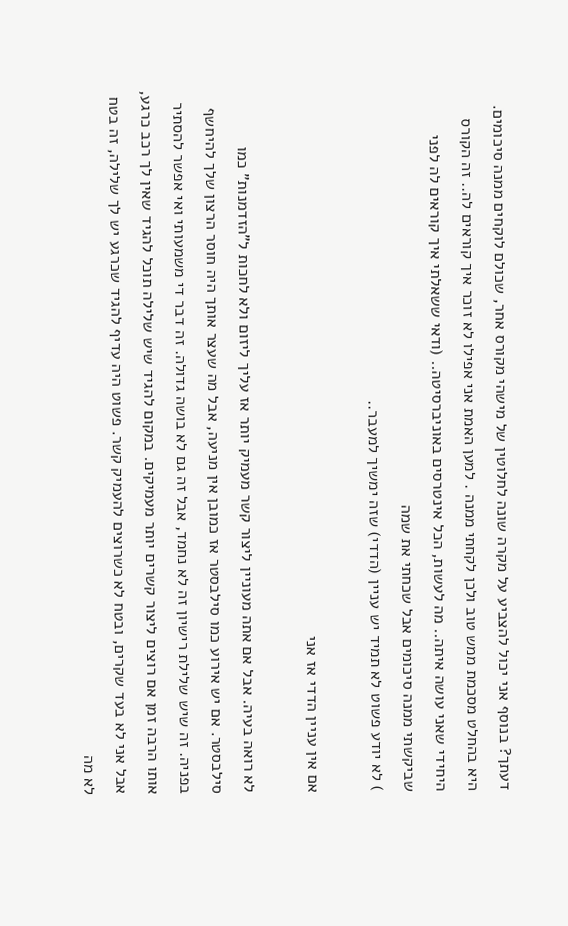דעתך? בנוסף אני יכול להצביע על מקרה שונה לחלוטין של מישהי מקורס אחר, שכולם לוקחים ממנה סיכומים. היא בהחלט מסכמת ממש טוב ולכן לקחתי ממנה . למען האמת אני אפילו לא זוכר איך קוראים לה.. זה הקורס היחידי שאני עושה איתה.. מה לעשות, הכל אינטרסים באוניברסיטה.. (ודאי ששאלתי איך קוראים לה לפני שביקשתי ממנה סיכומים אבל שכחתי את שמה
) לא יודע פשוט לא תמיד יש עניין (הדדי) שזה ימשיך למעבר..

אם אין עניין הדדי אז אני

לא רואה בעיה. אבל אם אתה מעוניין ליצור קשר מעמיק יותר אז עליך ליזום ולא לחכות ל"הזדמנות" כמו סילבסטר. אם יש אירוע כמו סילבסטר אז כמובן אין מניעה, אבל מה שעצר אותך היה חוסר הרצון שלך להיחשף בפניה. זה שיש שלילת רישיון זה לא נחמד, אבל זה גם לא בושה גדולה. זה דבר די משמעותי ואי אפשר להסתיר אותו הרבה זמן אם רוצים ליצור קשרים יותר מעמיקים. במקום להגיד שיש שלילה תוכל להגיד שאין לך רכב כרגע, אבל אני לא בעד שקרים, ובטח לא כשרוצים להעמיק קשר. פשוט היה עדיף להגיד שכרגע יש לך שלילה, זה בטח לא מה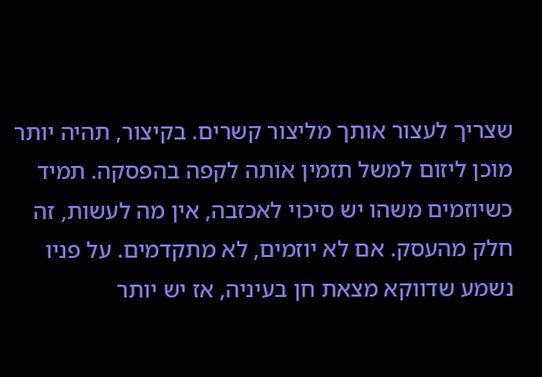שצריך לעצור אותך מליצור קשרים. בקיצור, תהיה יותר מוכן ליזום למשל תזמין אותה לקפה בהפסקה. תמיד כשיוזמים משהו יש סיכוי לאכזבה, אין מה לעשות, זה חלק מהעסק. אם לא יוזמים, לא מתקדמים. על פניו נשמע שדווקא מצאת חן בעיניה, אז יש יותר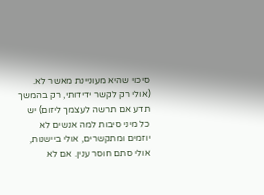סיכוי שהיא מעוניינת מאשר לא. (אולי רק לקשר ידידותי, רק בהמשך תדע אם תרשה לעצמך ליזום) יש כל מיני סיבות למה אנשים לא יוזמים ומתקשרים, אולי ביישנות, אולי סתם חוסר ענין. אם לא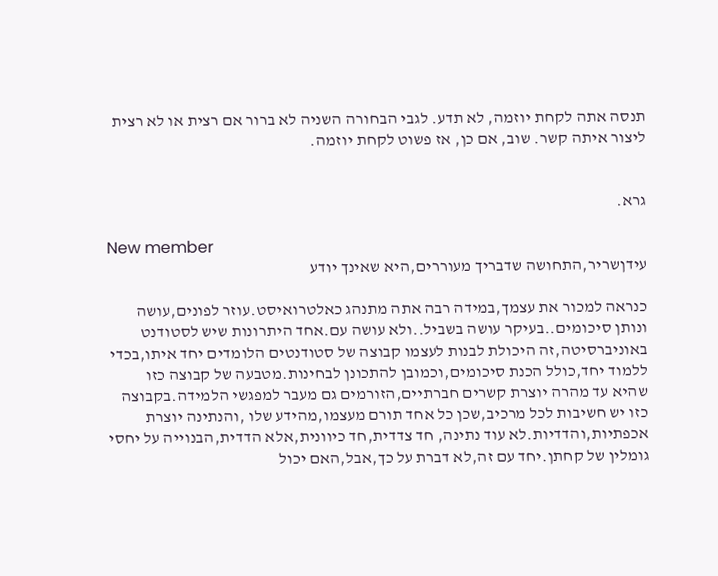תנסה אתה לקחת יוזמה, לא תדע. לגבי הבחורה השניה לא ברור אם רצית או לא רצית ליצור איתה קשר. שוב, אם כן, אז פשוט לקחת יוזמה.


גרא.

New member
עידןשריר,התחושה שדבריך מעוררים,היא שאינך יודע

כנראה למכור את עצמך,במידה רבה אתה מתנהג כאלטרואיסט.עוזר לפונים,עושה ונותן סיכומים..בעיקר עושה בשביל..ולא עושה עם.אחד היתרונות שיש לסטודנט באוניברסיטה,זה היכולת לבנות לעצמו קבוצה של סטודנטים הלומדים יחד איתו,בכדי ללמוד יחד,כולל הכנת סיכומים,וכמובן להתכונן לבחינות.מטבעה של קבוצה כזו שהיא עד מהרה יוצרת קשרים חברתיים,הזורמים גם מעבר למפגשי הלמידה.בקבוצה כזו יש חשיבות לכל מרכיב,שכן כל אחד תורם מעצמו,מהידע שלו ,והנתינה יוצרת אכפתיות,והדדיות.לא עוד נתינה, חד צדדית,חד כיוונית,אלא הדדית,הבנוייה על יחסי גומלין של קחתן.יחד עם זה,לא דברת על כך,אבל,האם יכול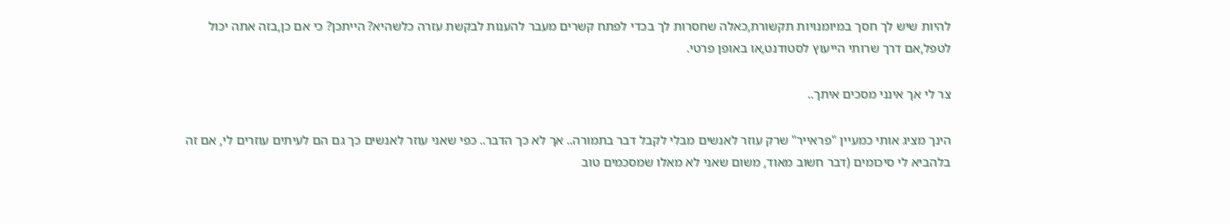להיות שיש לך חסך במיומנויות תקשורת,כאלה שחסרות לך בכדי לפתח קשרים מעבר להענות לבקשת עזרה כלשהיא? הייתכן? כי אם כן,בזה אתה יכול לטפל,אם דרך שרותי הייעוץ לסטודנט,או באופן פרטי.

צר לי אך אינני מסכים איתך..

הינך מציג אותי כמעיין "פראייר" שרק עוזר לאנשים מבלי לקבל דבר בתמורה.. אך לא כך הדבר.. כפי שאני עוזר לאנשים כך גם הם לעיתים עוזרים לי, אם זה בלהביא לי סיכומים (דבר חשוב מאוד, משום שאני לא מאלו שמסכמים טוב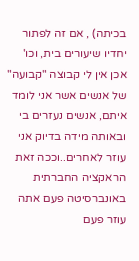בכיתה) , אם זה לפתור יחדיו שיעורים בית, וכו' אכן אין לי קבוצה "קבועה" של אנשים אשר אני לומד איתם, אנשים נעזרים בי ובאותה מידה בדיוק אני עוזר לאחרים..וככה זאת הראקציה החברתית באונברסיטה פעם אתה עוזר פעם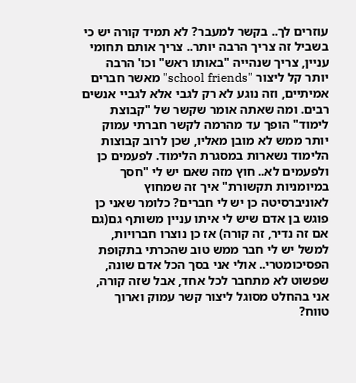עוזרים לך.. בקשר למעבר? לא תמיד קורה יש כי בשביל זה צריך הרבה יותר.. צריך אותם תחומי עניין, צריך שנהייה "באותו ראש" וכו' הרבה יותר קל ליצור "school friends" מאשר חברים אמיתיים, וזה נוגע לא רק לגבי אלא לגביי אנשים רבים. ומה שאתה אומר שקשר של "קבוצת לימוד" הופך עד מהרמה לקשר חברתי עמוק יותר ממש לא מובן מאליו, שכן לרוב קבוצות הלימוד נשארות במסגרת הלימוד. לפעמים כן ולפעמים לא.. חוץ מזה שאם יש לי "חסך במיומניות תקשורת" איך זה שמחוץ לאוניברסיטה כן יש לי חברים? כלומר שאני כן פוגש בן אדם שיש לי איתו עניין משותף גם(גם אם זה נדיר, זה קורה) אז כן נוצרו חברויות, למשל יש לי חבר ממש טוב שהכרתי בתקופת הפסיכומטרי.. אולי אני בסך הכל אדם שונה, שפשוט לא מתחבר לכל אחד, אבל שזה קורה, אני בהחלט מסוגל ליצור קשר עמוק וארוך טווח?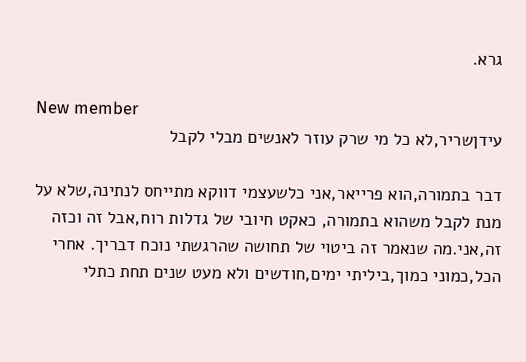גרא.

New member
עידןשריר,לא כל מי שרק עוזר לאנשים מבלי לקבל

דבר בתמורה,הוא פרייאר,אני כלשעצמי דווקא מתייחס לנתינה,שלא על מנת לקבל משהוא בתמורה, כאקט חיובי של גדלות רוח,אבל זה וכזה זה,אני.מה שנאמר זה ביטוי של תחושה שהרגשתי נוכח דבריך. אחרי הכל,כמוני כמוך,ביליתי ימים,חודשים ולא מעט שנים תחת כתלי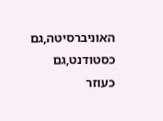האוניברסיטה,גם כסטודנט,גם כעוזר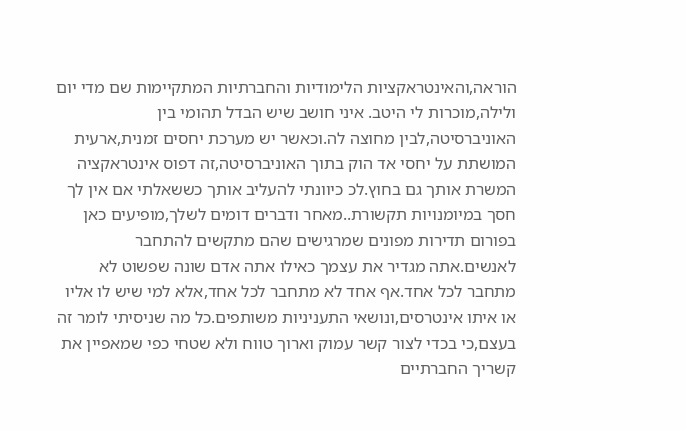הוראה,והאינטראקציות הלימודיות והחברתיות המתקיימות שם מדי יום ולילה,מוכרות לי היטב. איני חושב שיש הבדל תהומי בין האוניברסיטה,לבין מחוצה לה.וכאשר יש מערכת יחסים זמנית,ארעית המושתת על יחסי אד הוק בתוך האוניברסיטה,זה דפוס אינטראקציה המשרת אותך גם בחוץ.לכ כיוונתי להעליב אותך כששאלתי אם אין לך חסך במיומנויות תקשורת..מאחר ודברים דומים לשלך,מופיעים כאן בפורום תדירות מפונים שמרגישים שהם מתקשים להתחבר לאנשים.אתה מגדיר את עצמך כאילו אתה אדם שונה שפשוט לא מתחבר לכל אחד.אף אחד לא מתחבר לכל אחד,אלא למי שיש לו אליו או איתו אינטרסים,ונושאי התעניניות משותפים.כל מה שניסיתי לומר זה בעצם,כי בכדי לצור קשר עמוק וארוך טווח ולא שטחי כפי שמאפיין את קשריך החברתיים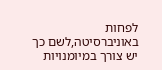לפחות באוניברסיטה,לשם כך יש צורך במיומנויות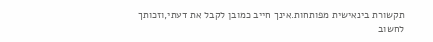תקשורת בינאישית מפותחות.אינך חייב כמובן לקבל את דעתי,וזכותך לחשוב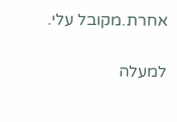אחרת.מקובל עלי.

למעלה